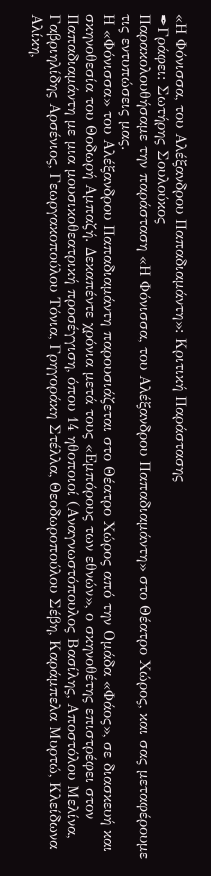«Η Φόνισσα, του Αλέξανδρου Παπαδιαμάντη»: Κριτική Παράστασης
✒Γράφει: Σωτήρης Σουλούκος
Παρακολουθήσαμε την παράσταση «Η Φόνισσα, του Αλέξανδρου Παπαδιαμάντη» στο Θέατρο Χώρος, και σας μεταφέρουμε τις εντυπώσεις μας.
Η «Φόνισσα» του Αλέξανδρου Παπαδιαμάντη παρουσιάζεται στο Θέατρο Χώρος από την Ομάδα «Φάος», σε διασκευή και σκηνοθεσία του Θοδωρή Αμπαζή. Δεκαπέντε χρόνια μετά τους «Εμπόρους των εθνών», ο σκηνοθέτης επιστρέφει στον Παπαδιαμάντη με μια μουσικοθεατρική προσέγγιση, όπου 14 ηθοποιοί (Αναγνωστόπουλος Βασίλης, Αποστόλου Μελίνα, Γαβριηλίδης Αρσένιος, Γεωργακοπούλου Τόνια, Γρηγοράκη Στέλλα, Θεοδωροπούλου Σέβη, Καράμπελα Μυρτώ, Κλείδωνα Αλίκη,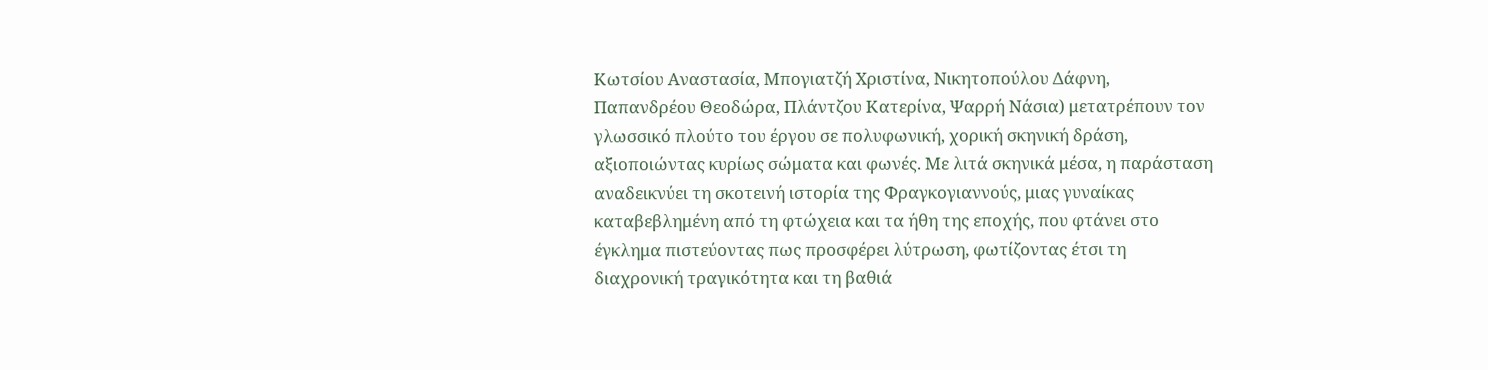Κωτσίου Αναστασία, Μπογιατζή Χριστίνα, Νικητοπούλου Δάφνη, Παπανδρέου Θεοδώρα, Πλάντζου Κατερίνα, Ψαρρή Νάσια) μετατρέπουν τον γλωσσικό πλούτο του έργου σε πολυφωνική, χορική σκηνική δράση, αξιοποιώντας κυρίως σώματα και φωνές. Με λιτά σκηνικά μέσα, η παράσταση αναδεικνύει τη σκοτεινή ιστορία της Φραγκογιαννούς, μιας γυναίκας καταβεβλημένη από τη φτώχεια και τα ήθη της εποχής, που φτάνει στο έγκλημα πιστεύοντας πως προσφέρει λύτρωση, φωτίζοντας έτσι τη διαχρονική τραγικότητα και τη βαθιά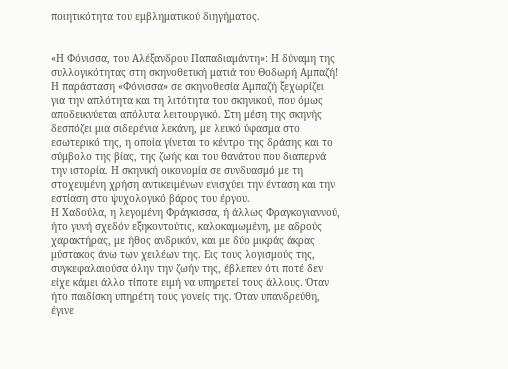ποιητικότητα του εμβληματικού διηγήματος.


«Η Φόνισσα, του Αλέξανδρου Παπαδιαμάντη»: Η δύναμη της συλλογικότητας στη σκηνοθετική ματιά του Θοδωρή Αμπαζή!
Η παράσταση «Φόνισσα» σε σκηνοθεσία Αμπαζή ξεχωρίζει για την απλότητα και τη λιτότητα του σκηνικού, που όμως αποδεικνύεται απόλυτα λειτουργικό. Στη μέση της σκηνής δεσπόζει μια σιδερένια λεκάνη, με λευκό ύφασμα στο εσωτερικό της, η οποία γίνεται το κέντρο της δράσης και το σύμβολο της βίας, της ζωής και του θανάτου που διαπερνά την ιστορία. Η σκηνική οικονομία σε συνδυασμό με τη στοχευμένη χρήση αντικειμένων ενισχύει την ένταση και την εστίαση στο ψυχολογικό βάρος του έργου.
Η Χαδούλα, η λεγομένη Φράγκισσα, ή άλλως Φραγκογιαννού, ήτο γυνή σχεδόν εξηκοντούτις, καλοκαμωμένη, με αδρούς χαρακτήρας, με ήθος ανδρικόν, και με δύο μικράς άκρας μύστακος άνω των χειλέων της. Εις τους λογισμούς της, συγκεφαλαιούσα όλην την ζωήν της, έβλεπεν ότι ποτέ δεν είχε κάμει άλλο τίποτε ειμή να υπηρετεί τους άλλους. Όταν ήτο παιδίσκη υπηρέτη τους γονείς της. Όταν υπανδρεύθη, έγινε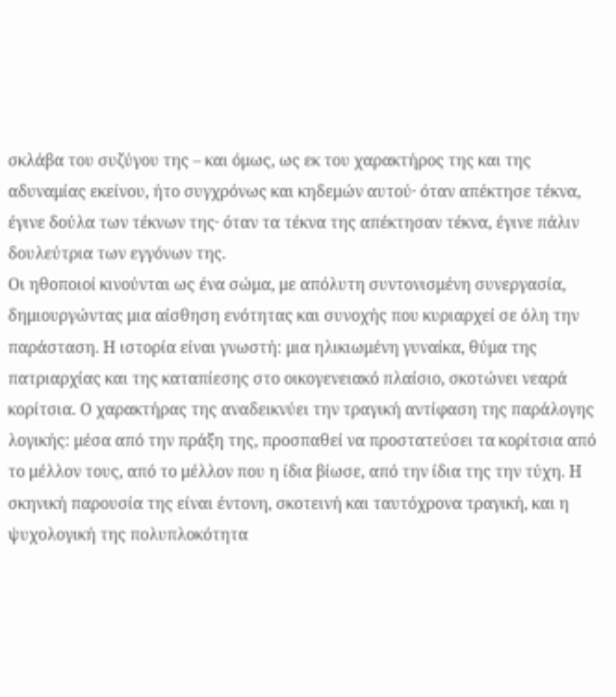σκλάβα του συζύγου της – και όμως, ως εκ του χαρακτήρος της και της αδυναμίας εκείνου, ήτο συγχρόνως και κηδεμών αυτού· όταν απέκτησε τέκνα, έγινε δούλα των τέκνων της· όταν τα τέκνα της απέκτησαν τέκνα, έγινε πάλιν δουλεύτρια των εγγόνων της.
Οι ηθοποιοί κινούνται ως ένα σώμα, με απόλυτη συντονισμένη συνεργασία, δημιουργώντας μια αίσθηση ενότητας και συνοχής που κυριαρχεί σε όλη την παράσταση. Η ιστορία είναι γνωστή: μια ηλικιωμένη γυναίκα, θύμα της πατριαρχίας και της καταπίεσης στο οικογενειακό πλαίσιο, σκοτώνει νεαρά κορίτσια. Ο χαρακτήρας της αναδεικνύει την τραγική αντίφαση της παράλογης λογικής: μέσα από την πράξη της, προσπαθεί να προστατεύσει τα κορίτσια από το μέλλον τους, από το μέλλον που η ίδια βίωσε, από την ίδια της την τύχη. Η σκηνική παρουσία της είναι έντονη, σκοτεινή και ταυτόχρονα τραγική, και η ψυχολογική της πολυπλοκότητα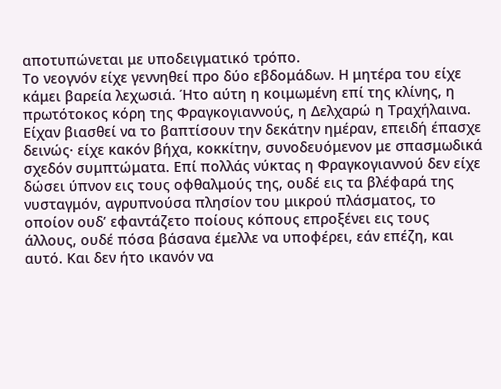αποτυπώνεται με υποδειγματικό τρόπο.
Το νεογνόν είχε γεννηθεί προ δύο εβδομάδων. Η μητέρα του είχε κάμει βαρεία λεχωσιά. Ήτο αύτη η κοιμωμένη επί της κλίνης, η πρωτότοκος κόρη της Φραγκογιαννούς, η Δελχαρώ η Τραχήλαινα. Είχαν βιασθεί να το βαπτίσουν την δεκάτην ημέραν, επειδή έπασχε δεινώς· είχε κακόν βήχα, κοκκίτην, συνοδευόμενον με σπασμωδικά σχεδόν συμπτώματα. Επί πολλάς νύκτας η Φραγκογιαννού δεν είχε δώσει ύπνον εις τους οφθαλμούς της, ουδέ εις τα βλέφαρά της νυσταγμόν, αγρυπνούσα πλησίον του μικρού πλάσματος, το οποίον ουδ’ εφαντάζετο ποίους κόπους επροξένει εις τους άλλους, ουδέ πόσα βάσανα έμελλε να υποφέρει, εάν επέζη, και αυτό. Και δεν ήτο ικανόν να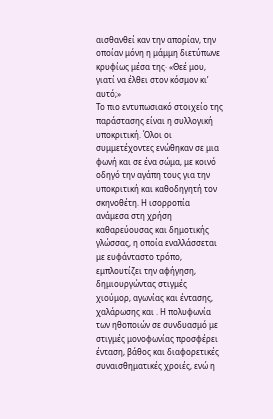αισθανθεί καν την απορίαν, την οποίαν μόνη η μάμμη διετύπωνε κρυφίως μέσα της· «Θεέ μου, γιατί να έλθει στον κόσμον κι’ αυτό;»
Το πιο εντυπωσιακό στοιχείο της παράστασης είναι η συλλογική υποκριτική. Όλοι οι συμμετέχοντες ενώθηκαν σε μια φωνή και σε ένα σώμα, με κοινό οδηγό την αγάπη τους για την υποκριτική και καθοδηγητή τον σκηνοθέτη. Η ισορροπία ανάμεσα στη χρήση καθαρεύουσας και δημοτικής γλώσσας, η οποία εναλλάσσεται με ευφάνταστο τρόπο, εμπλουτίζει την αφήγηση, δημιουργώντας στιγμές χιούμορ, αγωνίας και έντασης, χαλάρωσης και . Η πολυφωνία των ηθοποιών σε συνδυασμό με στιγμές μονοφωνίας προσφέρει ένταση, βάθος και διαφορετικές συναισθηματικές χροιές, ενώ η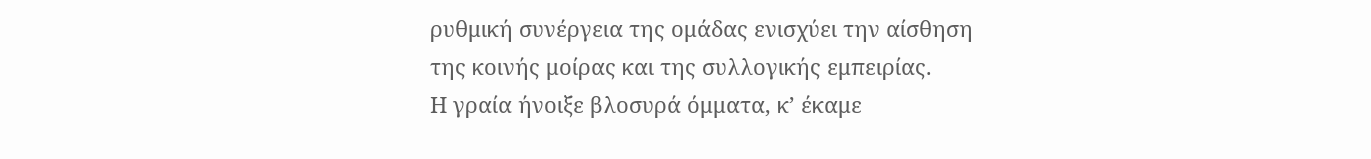ρυθμική συνέργεια της ομάδας ενισχύει την αίσθηση της κοινής μοίρας και της συλλογικής εμπειρίας.
Η γραία ήνοιξε βλοσυρά όμματα, κ’ έκαμε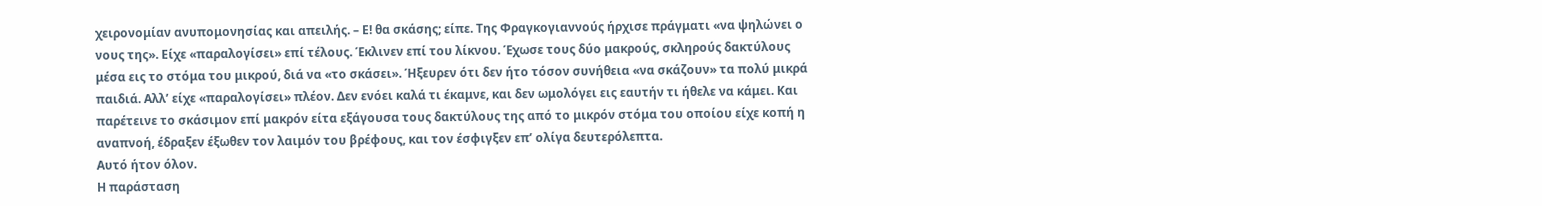χειρονομίαν ανυπομονησίας και απειλής. – Ε! θα σκάσης; είπε. Της Φραγκογιαννούς ήρχισε πράγματι «να ψηλώνει ο νους της». Είχε «παραλογίσει» επί τέλους. Έκλινεν επί του λίκνου. Έχωσε τους δύο μακρούς, σκληρούς δακτύλους μέσα εις το στόμα του μικρού, διά να «το σκάσει». Ήξευρεν ότι δεν ήτο τόσον συνήθεια «να σκάζουν» τα πολύ μικρά παιδιά. Αλλ’ είχε «παραλογίσει» πλέον. Δεν ενόει καλά τι έκαμνε, και δεν ωμολόγει εις εαυτήν τι ήθελε να κάμει. Και παρέτεινε το σκάσιμον επί μακρόν είτα εξάγουσα τους δακτύλους της από το μικρόν στόμα του οποίου είχε κοπή η αναπνοή, έδραξεν έξωθεν τον λαιμόν του βρέφους, και τον έσφιγξεν επ’ ολίγα δευτερόλεπτα.
Αυτό ήτον όλον.
Η παράσταση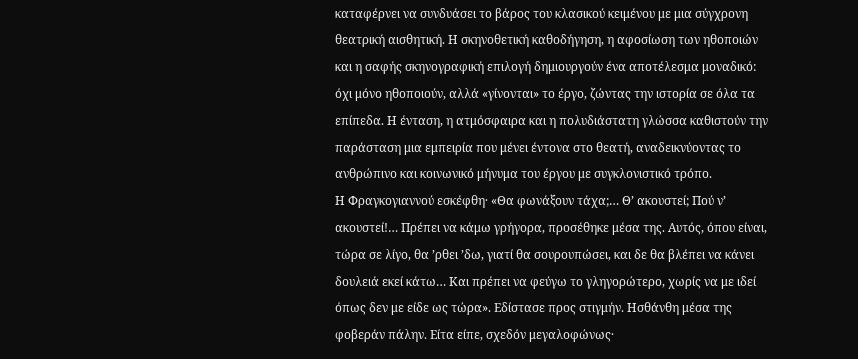καταφέρνει να συνδυάσει το βάρος του κλασικού κειμένου με μια σύγχρονη θεατρική αισθητική. Η σκηνοθετική καθοδήγηση, η αφοσίωση των ηθοποιών και η σαφής σκηνογραφική επιλογή δημιουργούν ένα αποτέλεσμα μοναδικό: όχι μόνο ηθοποιούν, αλλά «γίνονται» το έργο, ζώντας την ιστορία σε όλα τα επίπεδα. Η ένταση, η ατμόσφαιρα και η πολυδιάστατη γλώσσα καθιστούν την παράσταση μια εμπειρία που μένει έντονα στο θεατή, αναδεικνύοντας το ανθρώπινο και κοινωνικό μήνυμα του έργου με συγκλονιστικό τρόπο.
Η Φραγκογιαννού εσκέφθη· «Θα φωνάξουν τάχα;… Θ’ ακουστεί; Πού ν’ ακουστεί!… Πρέπει να κάμω γρήγορα, προσέθηκε μέσα της. Αυτός, όπου είναι, τώρα σε λίγο, θα ’ρθει ’δω, γιατί θα σουρουπώσει, και δε θα βλέπει να κάνει δουλειά εκεί κάτω… Και πρέπει να φεύγω το γληγορώτερο, χωρίς να με ιδεί όπως δεν με είδε ως τώρα». Εδίστασε προς στιγμήν. Ησθάνθη μέσα της φοβεράν πάλην. Είτα είπε, σχεδόν μεγαλοφώνως·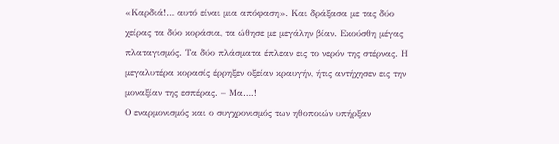«Καρδιά!… αυτό είναι μια απόφαση». Και δράξασα με τας δύο χείρας τα δύο κοράσια, τα ώθησε με μεγάλην βίαν. Εκούσθη μέγας πλαταγισμός. Τα δύο πλάσματα έπλεαν εις το νερόν της στέρνας. Η μεγαλυτέρα κορασίς έρρηξεν οξείαν κραυγήν, ήτις αντήχησεν εις την μοναξίαν της εσπέρας. – Μα….!
Ο εναρμονισμός και ο συγχρονισμός των ηθοποιών υπήρξαν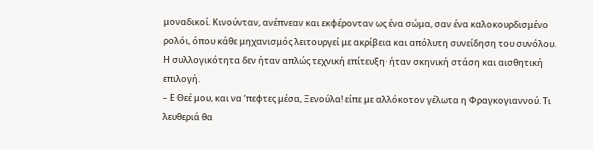μοναδικοί. Κινούνταν, ανέπνεαν και εκφέρονταν ως ένα σώμα, σαν ένα καλοκουρδισμένο ρολόι, όπου κάθε μηχανισμός λειτουργεί με ακρίβεια και απόλυτη συνείδηση του συνόλου. Η συλλογικότητα δεν ήταν απλώς τεχνική επίτευξη· ήταν σκηνική στάση και αισθητική επιλογή.
– Ε Θεέ μου, και να ‘πεφτες μέσα, Ξενούλα! είπε με αλλόκοτον γέλωτα η Φραγκογιαννού. Τι λευθεριά θα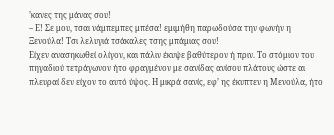’κανες της μάνας σου!
– Ε! Σε μου, τσαι νάμπεμπες μπέσα! εμιμήθη παρωδούσα την φωνήν η Ξενούλα! Τσι λελυγιά τσάκαλες τσης μπάμιας σου!
Είχεν ανασηκωθεί ολίγον, και πάλιν έκυψε βαθύτερον ή πριν. Το στόμιον του πηγαδιού τετράγωνον ήτο φραγμένον με σανίδας ανίσου πλάτους ώστε αι πλευραί δεν είχον το αυτό ύψος. Η μικρά σανίς, εφ’ ης έκυπτεν η Μενούλα, ήτο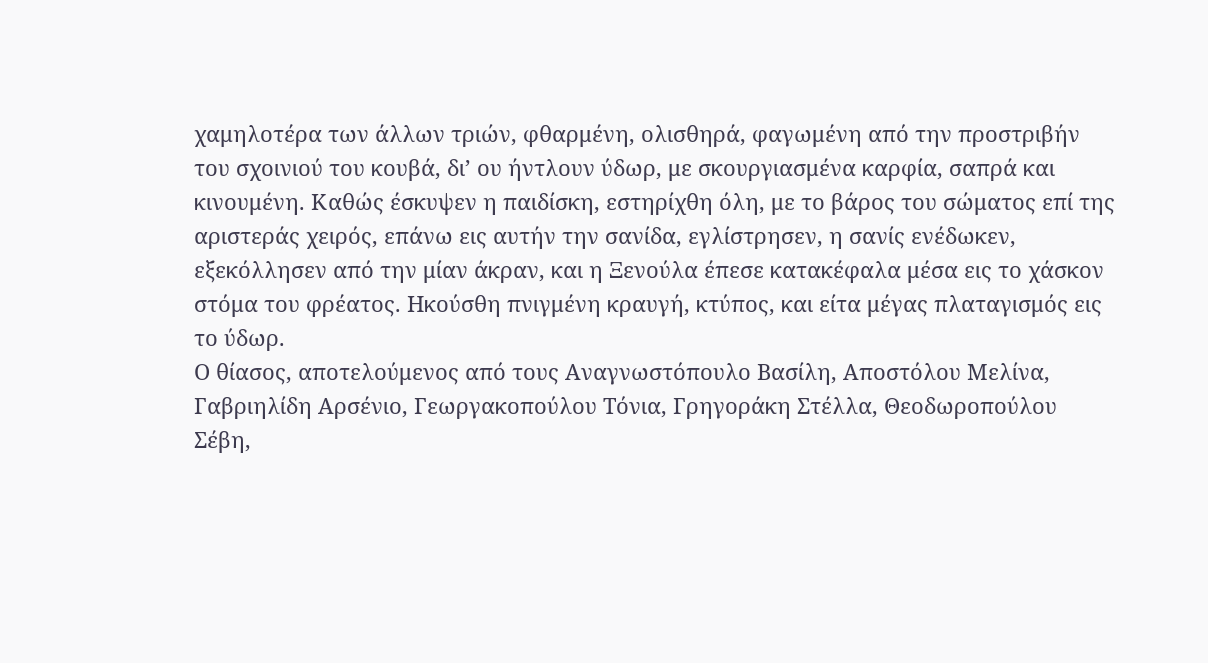χαμηλοτέρα των άλλων τριών, φθαρμένη, ολισθηρά, φαγωμένη από την προστριβήν του σχοινιού του κουβά, δι’ ου ήντλουν ύδωρ, με σκουργιασμένα καρφία, σαπρά και κινουμένη. Καθώς έσκυψεν η παιδίσκη, εστηρίχθη όλη, με το βάρος του σώματος επί της αριστεράς χειρός, επάνω εις αυτήν την σανίδα, εγλίστρησεν, η σανίς ενέδωκεν, εξεκόλλησεν από την μίαν άκραν, και η Ξενούλα έπεσε κατακέφαλα μέσα εις το χάσκον στόμα του φρέατος. Ηκούσθη πνιγμένη κραυγή, κτύπος, και είτα μέγας πλαταγισμός εις το ύδωρ.
Ο θίασος, αποτελούμενος από τους Αναγνωστόπουλο Βασίλη, Αποστόλου Μελίνα, Γαβριηλίδη Αρσένιο, Γεωργακοπούλου Τόνια, Γρηγοράκη Στέλλα, Θεοδωροπούλου Σέβη,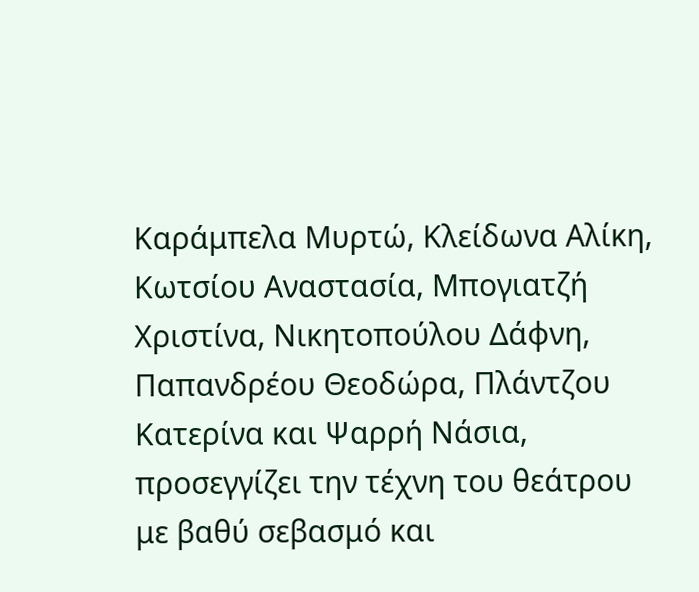Καράμπελα Μυρτώ, Κλείδωνα Αλίκη, Κωτσίου Αναστασία, Μπογιατζή Χριστίνα, Νικητοπούλου Δάφνη, Παπανδρέου Θεοδώρα, Πλάντζου Κατερίνα και Ψαρρή Νάσια, προσεγγίζει την τέχνη του θεάτρου με βαθύ σεβασμό και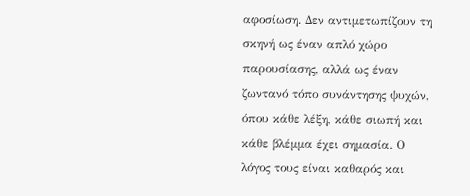αφοσίωση. Δεν αντιμετωπίζουν τη σκηνή ως έναν απλό χώρο παρουσίασης, αλλά ως έναν ζωντανό τόπο συνάντησης ψυχών, όπου κάθε λέξη, κάθε σιωπή και κάθε βλέμμα έχει σημασία. Ο λόγος τους είναι καθαρός και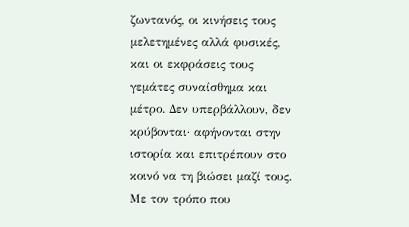ζωντανός, οι κινήσεις τους μελετημένες αλλά φυσικές, και οι εκφράσεις τους γεμάτες συναίσθημα και μέτρο. Δεν υπερβάλλουν, δεν κρύβονται· αφήνονται στην ιστορία και επιτρέπουν στο κοινό να τη βιώσει μαζί τους. Με τον τρόπο που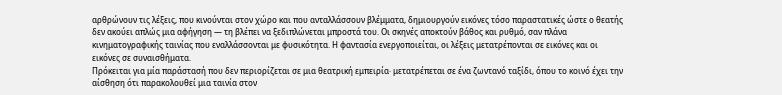αρθρώνουν τις λέξεις, που κινούνται στον χώρο και που ανταλλάσσουν βλέμματα, δημιουργούν εικόνες τόσο παραστατικές ώστε ο θεατής δεν ακούει απλώς μια αφήγηση — τη βλέπει να ξεδιπλώνεται μπροστά του. Οι σκηνές αποκτούν βάθος και ρυθμό, σαν πλάνα κινηματογραφικής ταινίας που εναλλάσσονται με φυσικότητα. Η φαντασία ενεργοποιείται, οι λέξεις μετατρέπονται σε εικόνες και οι εικόνες σε συναισθήματα.
Πρόκειται για μία παράστασή που δεν περιορίζεται σε μια θεατρική εμπειρία· μετατρέπεται σε ένα ζωντανό ταξίδι, όπου το κοινό έχει την αίσθηση ότι παρακολουθεί μια ταινία στον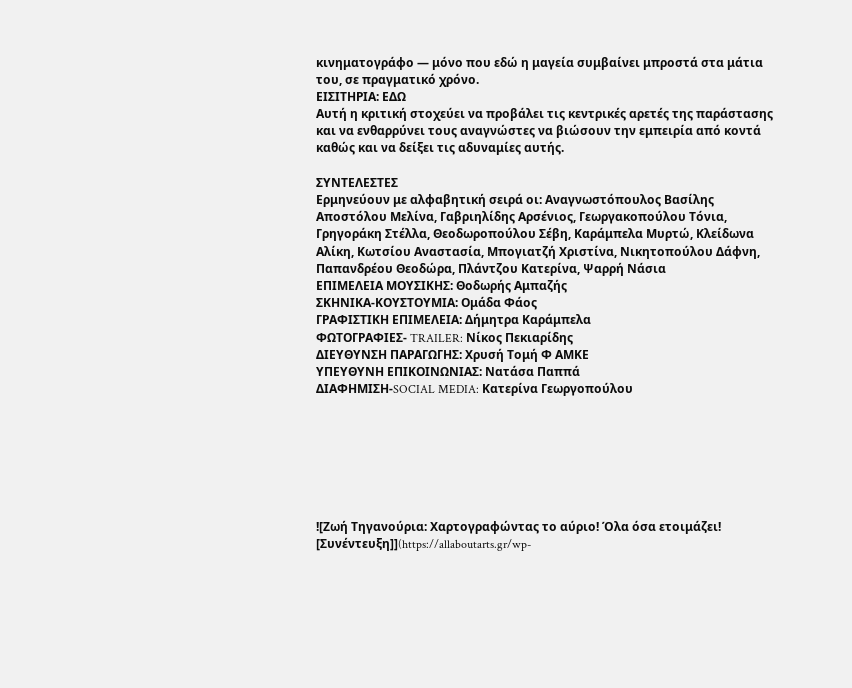κινηματογράφο — μόνο που εδώ η μαγεία συμβαίνει μπροστά στα μάτια του, σε πραγματικό χρόνο.
ΕΙΣΙΤΗΡΙΑ: ΕΔΩ
Αυτή η κριτική στοχεύει να προβάλει τις κεντρικές αρετές της παράστασης και να ενθαρρύνει τους αναγνώστες να βιώσουν την εμπειρία από κοντά καθώς και να δείξει τις αδυναμίες αυτής.

ΣΥΝΤΕΛΕΣΤΕΣ
Ερμηνεύουν με αλφαβητική σειρά οι: Αναγνωστόπουλος Βασίλης Αποστόλου Μελίνα, Γαβριηλίδης Αρσένιος, Γεωργακοπούλου Τόνια, Γρηγοράκη Στέλλα, Θεοδωροπούλου Σέβη, Καράμπελα Μυρτώ, Κλείδωνα Αλίκη, Κωτσίου Αναστασία, Μπογιατζή Χριστίνα, Νικητοπούλου Δάφνη, Παπανδρέου Θεοδώρα, Πλάντζου Κατερίνα, Ψαρρή Νάσια
ΕΠΙΜΕΛΕΙΑ ΜΟΥΣΙΚΗΣ: Θοδωρής Αμπαζής
ΣΚΗΝΙΚΑ-ΚΟΥΣΤΟΥΜΙΑ: Ομάδα Φάος
ΓΡΑΦΙΣΤΙΚΗ ΕΠΙΜΕΛΕΙΑ: Δήμητρα Καράμπελα
ΦΩΤΟΓΡΑΦΙΕΣ- TRAILER: Νίκος Πεκιαρίδης
ΔΙΕΥΘΥΝΣΗ ΠΑΡΑΓΩΓΗΣ: Χρυσή Τομή Φ ΑΜΚΕ
ΥΠΕΥΘΥΝΗ ΕΠΙΚΟΙΝΩΝΙΑΣ: Νατάσα Παππά
ΔΙΑΦΗΜΙΣΗ-SOCIAL MEDIA: Κατερίνα Γεωργοπούλου







![Ζωή Τηγανούρια: Χαρτογραφώντας το αύριο! Όλα όσα ετοιμάζει! [Συνέντευξη]](https://allaboutarts.gr/wp-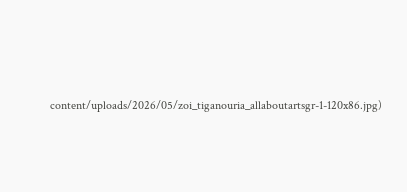content/uploads/2026/05/zoi_tiganouria_allaboutartsgr-1-120x86.jpg)